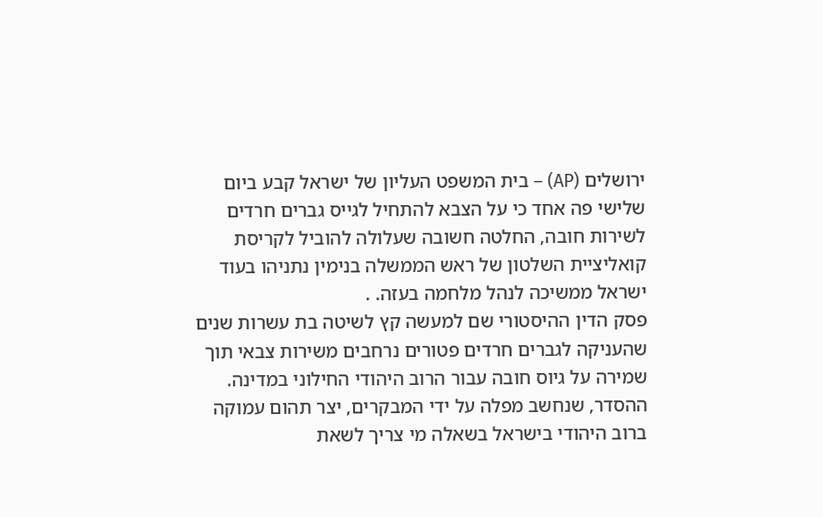ירושלים (AP) – בית המשפט העליון של ישראל קבע ביום שלישי פה אחד כי על הצבא להתחיל לגייס גברים חרדים לשירות חובה, החלטה חשובה שעלולה להוביל לקריסת קואליציית השלטון של ראש הממשלה בנימין נתניהו בעוד ישראל ממשיכה לנהל מלחמה בעזה. .
פסק הדין ההיסטורי שם למעשה קץ לשיטה בת עשרות שנים שהעניקה לגברים חרדים פטורים נרחבים משירות צבאי תוך שמירה על גיוס חובה עבור הרוב היהודי החילוני במדינה. ההסדר, שנחשב מפלה על ידי המבקרים, יצר תהום עמוקה ברוב היהודי בישראל בשאלה מי צריך לשאת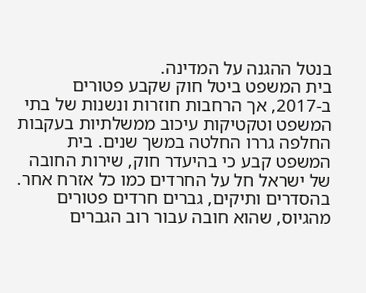בנטל ההגנה על המדינה.
בית המשפט ביטל חוק שקבע פטורים ב-2017, אך הרחבות חוזרות ונשנות של בתי המשפט וטקטיקות עיכוב ממשלתיות בעקבות החלפה גררו החלטה במשך שנים. בית המשפט קבע כי בהיעדר חוק, שירות החובה של ישראל חל על החרדים כמו כל אזרח אחר.
בהסדרים ותיקים, גברים חרדים פטורים מהגיוס, שהוא חובה עבור רוב הגברים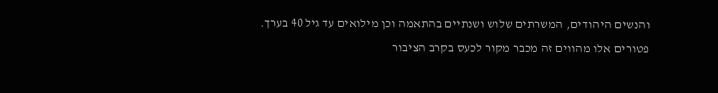והנשים היהודים, המשרתים שלוש ושנתיים בהתאמה וכן מילואים עד גיל 40 בערך.
פטורים אלו מהווים זה מכבר מקור לכעס בקרב הציבור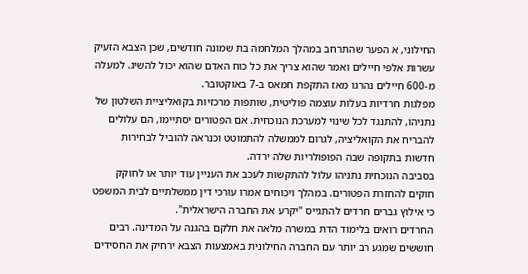החילוני, א הפער שהתרחב במהלך המלחמה בת שמונה חודשים, שכן הצבא הזעיק עשרות אלפי חיילים ואמר שהוא צריך את כל כוח האדם שהוא יכול להשיג. למעלה מ-600 חיילים נהרגו מאז התקפת חמאס ב-7 באוקטובר.
מפלגות חרדיות בעלות עוצמה פוליטית, שותפות מרכזיות בקואליציית השלטון של נתניהו, להתנגד לכל שינוי למערכת הנוכחית. אם הפטורים יסתיימו, הם עלולים להבריח את הקואליציה, לגרום לממשלה להתמוטט וכנראה להוביל לבחירות חדשות בתקופה שבה הפופולריות שלה ירדה.
בסביבה הנוכחית נתניהו עלול להתקשות לעכב את העניין עוד יותר או לחוקק חוקים להחזרת הפטורים. במהלך ויכוחים אמרו עורכי דין ממשלתיים לבית המשפט כי אילוץ גברים חרדים להתגייס "יקרע את החברה הישראלית".
החרדים רואים בלימוד הדת במשרה מלאה את חלקם בהגנה על המדינה. רבים חוששים שמגע רב יותר עם החברה החילונית באמצעות הצבא ירחיק את החסידים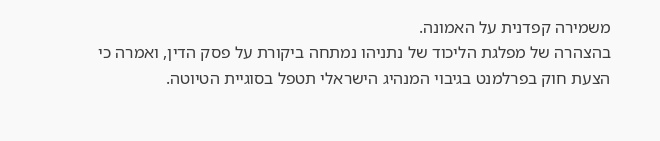משמירה קפדנית על האמונה.
בהצהרה של מפלגת הליכוד של נתניהו נמתחה ביקורת על פסק הדין, ואמרה כי הצעת חוק בפרלמנט בגיבוי המנהיג הישראלי תטפל בסוגיית הטיוטה.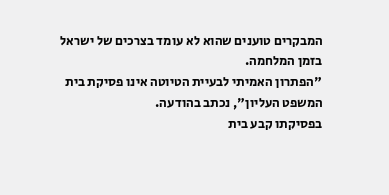המבקרים טוענים שהוא לא עומד בצרכים של ישראל בזמן המלחמה.
"הפתרון האמיתי לבעיית הטיוטה אינו פסיקת בית המשפט העליון", נכתב בהודעה.
בפסיקתו קבע בית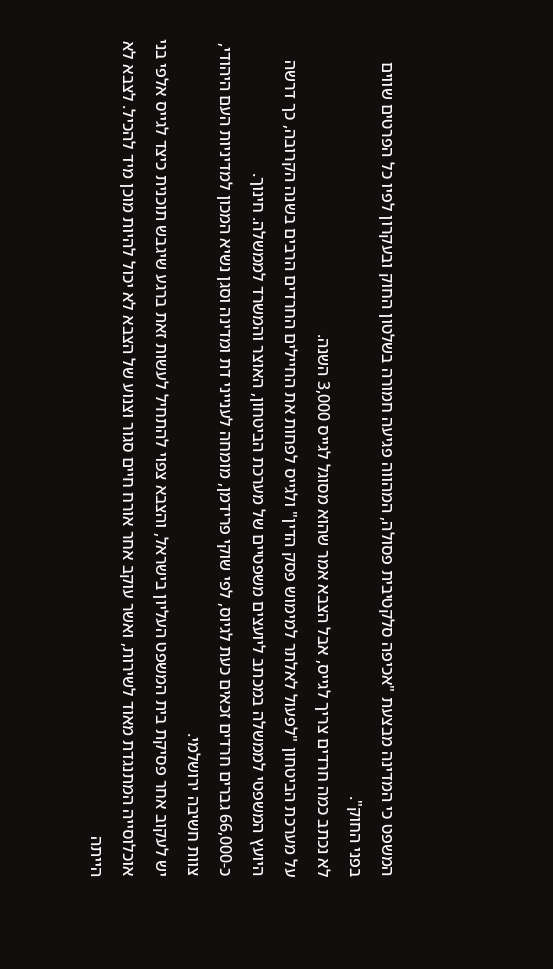המשפט כי המדינה מבצעת "אכיפה סלקטיבית פסולה, המהווה פגיעה חמורה בשלטון החוק ובעקרון לפיו כל הפרטים שווים בפני החוק".
לא נכתב כמה חרדים צריך לגייס, אבל הצבא אמר שהוא מסוגל לגייס 3,000 השנה.
על מערכת הביטחון "לפעול לאלתר למימוש פסק הדין" ולגייס לפחות את החיילים החרדים הרבים בשנה הקרובה, כך דרשה היועץ המשפטי לממשלה במכתב ליועצים משפטיים של מערכת הביטחון, האוצר והמשרד לממשלה. חינוך.
כ-66,000 גברים חרדים זכאים כעת לגיוס, לפי שוקי פרידמן, מומחה לענייני דת ומדינה וסגן נשיא המכון למדיניות העם היהודי, צוות חשיבה ירושלמי.
יש לעקוב אחר פסיקת בית המשפט העליון בישראל, והצבא צפוי להתחיל לעשות זאת ברגע שיגבש תוכנית כיצד לגייס אלפי בני אוכלוסייה המתנגדת מאוד לשירות, ואשר עוקב אחר אורח חיים סגור וצנוע של הצבא לא יכול להיות מוכן מיד להכיל. לצבא לא הייתה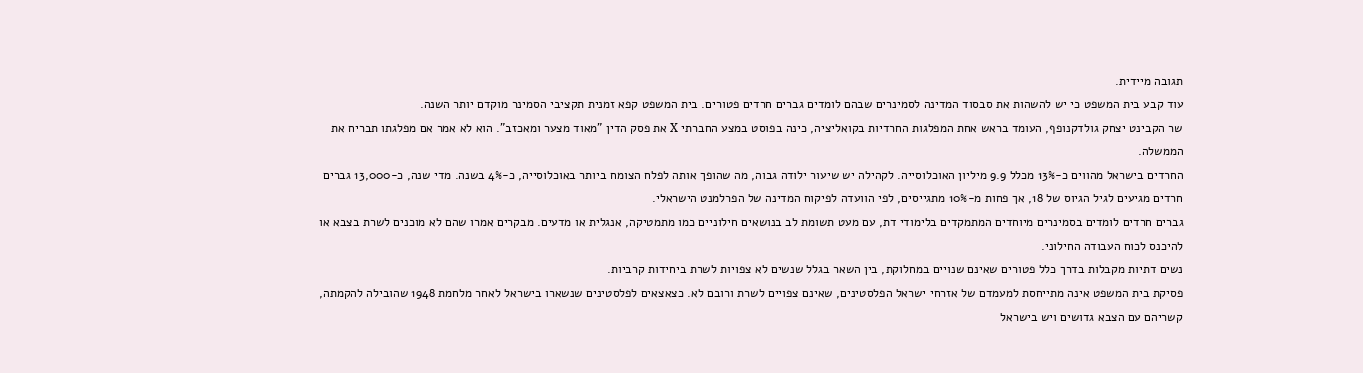תגובה מיידית.
עוד קבע בית המשפט כי יש להשהות את סבסוד המדינה לסמינרים שבהם לומדים גברים חרדים פטורים. בית המשפט קפא זמנית תקציבי הסמינר מוקדם יותר השנה.
שר הקבינט יצחק גולדקנופף, העומד בראש אחת המפלגות החרדיות בקואליציה, כינה בפוסט במצע החברתי X את פסק הדין "מאוד מצער ומאכזב". הוא לא אמר אם מפלגתו תבריח את הממשלה.
החרדים בישראל מהווים כ-13% מכלל 9.9 מיליון האוכלוסייה. לקהילה יש שיעור ילודה גבוה, מה שהופך אותה לפלח הצומח ביותר באוכלוסייה, כ-4% בשנה. מדי שנה, כ-13,000 גברים חרדים מגיעים לגיל הגיוס של 18, אך פחות מ-10% מתגייסים, לפי הוועדה לפיקוח המדינה של הפרלמנט הישראלי.
גברים חרדים לומדים בסמינרים מיוחדים המתמקדים בלימודי דת, עם מעט תשומת לב בנושאים חילוניים כמו מתמטיקה, אנגלית או מדעים. מבקרים אמרו שהם לא מוכנים לשרת בצבא או להיכנס לכוח העבודה החילוני.
נשים דתיות מקבלות בדרך כלל פטורים שאינם שנויים במחלוקת, בין השאר בגלל שנשים לא צפויות לשרת ביחידות קרביות.
פסיקת בית המשפט אינה מתייחסת למעמדם של אזרחי ישראל הפלסטינים, שאינם צפויים לשרת ורובם לא. כצאצאים לפלסטינים שנשארו בישראל לאחר מלחמת 1948 שהובילה להקמתה, קשריהם עם הצבא גדושים ויש בישראל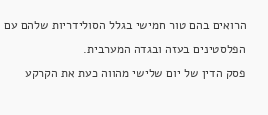הרואים בהם טור חמישי בגלל הסולידריות שלהם עם הפלסטינים בעזה ובגדה המערבית.
פסק הדין של יום שלישי מהווה כעת את הקרקע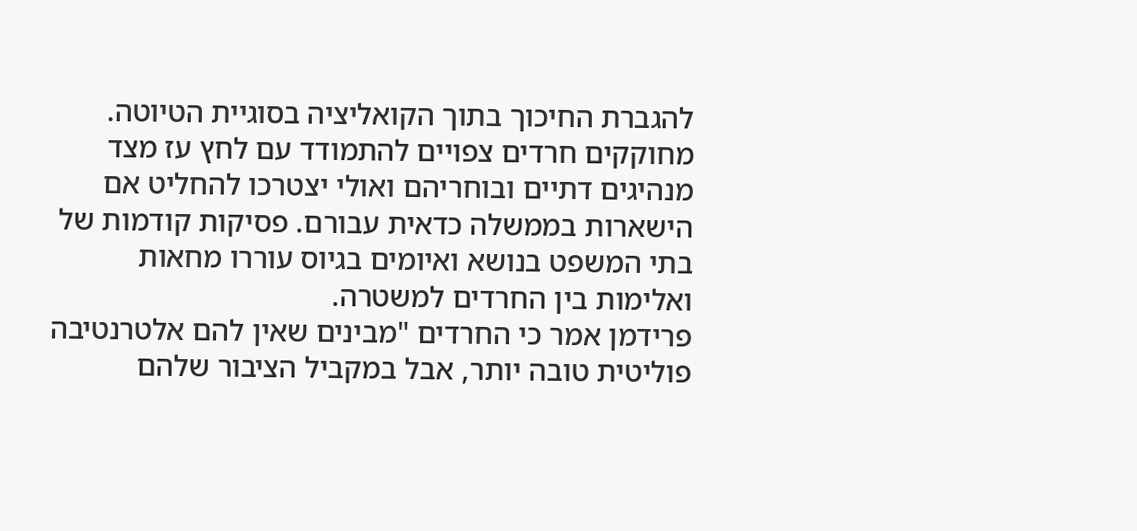להגברת החיכוך בתוך הקואליציה בסוגיית הטיוטה. מחוקקים חרדים צפויים להתמודד עם לחץ עז מצד מנהיגים דתיים ובוחריהם ואולי יצטרכו להחליט אם הישארות בממשלה כדאית עבורם. פסיקות קודמות של בתי המשפט בנושא ואיומים בגיוס עוררו מחאות ואלימות בין החרדים למשטרה.
פרידמן אמר כי החרדים "מבינים שאין להם אלטרנטיבה פוליטית טובה יותר, אבל במקביל הציבור שלהם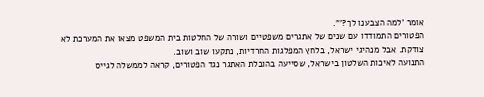אומר 'למה הצבענו לך?'".
הפטורים התמודדו עם שנים של אתגרים משפטיים ושורה של החלטות בית המשפט מצאו את המערכת לא צודקת. אבל מנהיגי ישראל, בלחץ המפלגות החרדיות, נתקעו שוב ושוב.
התנועה לאיכות השלטון בישראל, שסייעה בהובלת האתגר נגד הפטורים, קראה לממשלה לגייס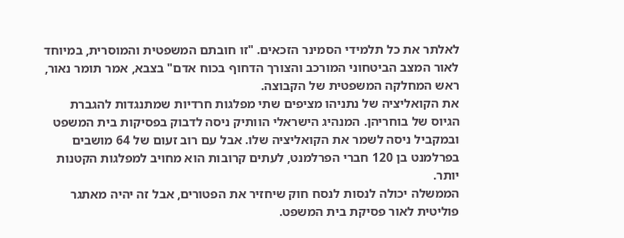לאלתר את כל תלמידי הסמינר הזכאים. "זו חובתם המשפטית והמוסרית, במיוחד לאור המצב הביטחוני המורכב והצורך הדחוף בכוח אדם" בצבא, אמר תומר נאור, ראש המחלקה המשפטית של הקבוצה.
את הקואליציה של נתניהו מציפים שתי מפלגות חרדיות שמתנגדות להגברת הגיוס של בוחריהן. המנהיג הישראלי הוותיק ניסה לדבוק בפסיקות בית המשפט ובמקביל ניסה לשמר את הקואליציה שלו. אבל עם רוב זעום של 64 מושבים בפרלמנט בן 120 חברי הפרלמנט, לעתים קרובות הוא מחויב למפלגות הקטנות יותר.
הממשלה יכולה לנסות לנסח חוק שיחזיר את הפטורים, אבל זה יהיה מאתגר פוליטית לאור פסיקת בית המשפט.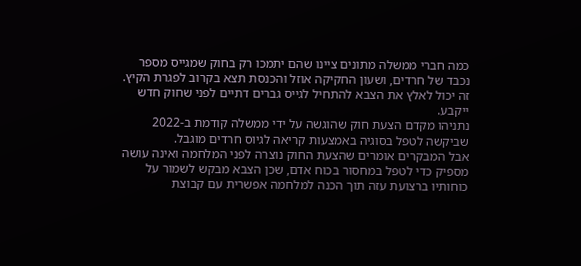כמה חברי ממשלה מתונים ציינו שהם יתמכו רק בחוק שמגייס מספר נכבד של חרדים, ושעון החקיקה אוזל והכנסת תצא בקרוב לפגרת הקיץ. זה יכול לאלץ את הצבא להתחיל לגייס גברים דתיים לפני שחוק חדש ייקבע.
נתניהו מקדם הצעת חוק שהוגשה על ידי ממשלה קודמת ב-2022 שביקשה לטפל בסוגיה באמצעות קריאה לגיוס חרדים מוגבל.
אבל המבקרים אומרים שהצעת החוק נוצרה לפני המלחמה ואינה עושה מספיק כדי לטפל במחסור בכוח אדם, שכן הצבא מבקש לשמור על כוחותיו ברצועת עזה תוך הכנה למלחמה אפשרית עם קבוצת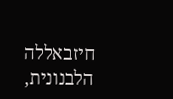חיזבאללה הלבנונית,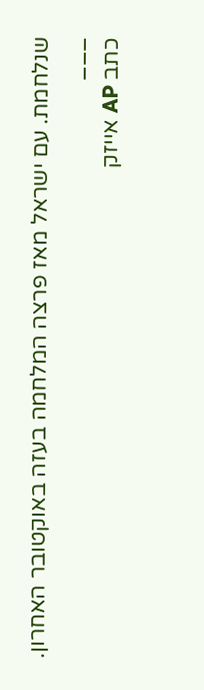שנלחמת. עם ישראל מאז פרצה המלחמה בעזה באוקטובר האחרון.
___
כתב AP אייזק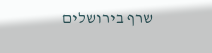שרף בירושלים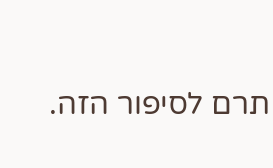תרם לסיפור הזה.